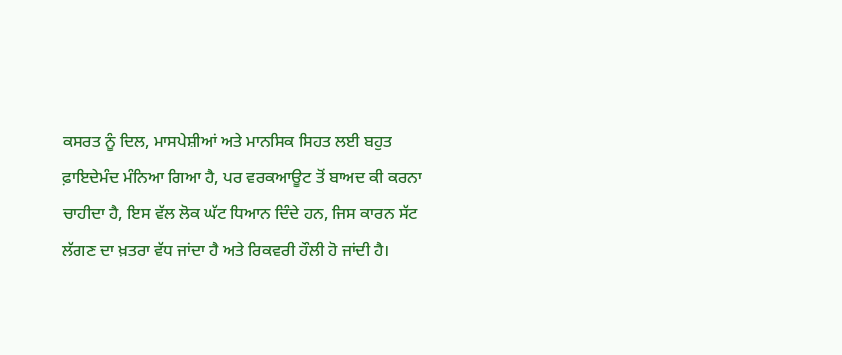ਕਸਰਤ ਨੂੰ ਦਿਲ, ਮਾਸਪੇਸ਼ੀਆਂ ਅਤੇ ਮਾਨਸਿਕ ਸਿਹਤ ਲਈ ਬਹੁਤ ਫ਼ਾਇਦੇਮੰਦ ਮੰਨਿਆ ਗਿਆ ਹੈ, ਪਰ ਵਰਕਆਊਟ ਤੋਂ ਬਾਅਦ ਕੀ ਕਰਨਾ ਚਾਹੀਦਾ ਹੈ, ਇਸ ਵੱਲ ਲੋਕ ਘੱਟ ਧਿਆਨ ਦਿੰਦੇ ਹਨ, ਜਿਸ ਕਾਰਨ ਸੱਟ ਲੱਗਣ ਦਾ ਖ਼ਤਰਾ ਵੱਧ ਜਾਂਦਾ ਹੈ ਅਤੇ ਰਿਕਵਰੀ ਹੌਲੀ ਹੋ ਜਾਂਦੀ ਹੈ।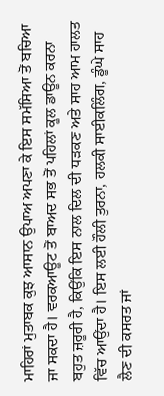ਮਾਹਿਰਾਂ ਮੁਤਾਬਕ ਕੁਝ ਆਸਾਨ ਉਪਾਅ ਅਪਣਾ ਕੇ ਇਸ ਸਮੱਸਿਆ ਤੋਂ ਬਚਿਆ ਜਾ ਸਕਦਾ ਹੈ। ਵਰਕਆਊਟ ਤੋਂ ਬਾਅਦ ਸਭ ਤੋਂ ਪਹਿਲਾਂ ਕੂਲ ਡਾਊਨ ਕਰਨਾ ਬਹੁਤ ਜ਼ਰੂਰੀ ਹੈ, ਕਿਉਂਕਿ ਇਸ ਨਾਲ ਦਿਲ ਦੀ ਧੜਕਣ ਅਤੇ ਸਾਹ ਆਮ ਹਾਲਤ ਵਿੱਚ ਆਉਂਦਾ ਹੈ। ਇਸ ਲਈ ਹੌਲੀ ਤੁਰਨਾ, ਹਲਕੀ ਸਾਈਕਲਿੰਗ, ਡੂੰਘੇ ਸਾਹ ਲੈਣ ਦੀ ਕਸਰਤ ਜਾਂ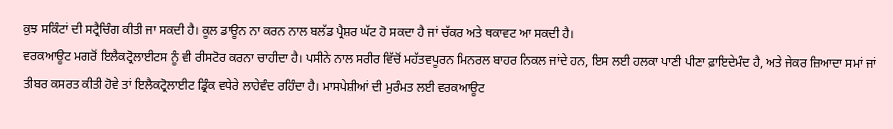ਕੁਝ ਸਕਿੰਟਾਂ ਦੀ ਸਟ੍ਰੈਚਿੰਗ ਕੀਤੀ ਜਾ ਸਕਦੀ ਹੈ। ਕੂਲ ਡਾਊਨ ਨਾ ਕਰਨ ਨਾਲ ਬਲੱਡ ਪ੍ਰੈਸ਼ਰ ਘੱਟ ਹੋ ਸਕਦਾ ਹੈ ਜਾਂ ਚੱਕਰ ਅਤੇ ਥਕਾਵਟ ਆ ਸਕਦੀ ਹੈ।
ਵਰਕਆਊਟ ਮਗਰੋਂ ਇਲੈਕਟ੍ਰੋਲਾਈਟਸ ਨੂੰ ਵੀ ਰੀਸਟੋਰ ਕਰਨਾ ਚਾਹੀਦਾ ਹੈ। ਪਸੀਨੇ ਨਾਲ ਸਰੀਰ ਵਿੱਚੋਂ ਮਹੱਤਵਪੂਰਨ ਮਿਨਰਲ ਬਾਹਰ ਨਿਕਲ ਜਾਂਦੇ ਹਨ, ਇਸ ਲਈ ਹਲਕਾ ਪਾਣੀ ਪੀਣਾ ਫ਼ਾਇਦੇਮੰਦ ਹੈ, ਅਤੇ ਜੇਕਰ ਜ਼ਿਆਦਾ ਸਮਾਂ ਜਾਂ ਤੀਬਰ ਕਸਰਤ ਕੀਤੀ ਹੋਵੇ ਤਾਂ ਇਲੈਕਟ੍ਰੋਲਾਈਟ ਡ੍ਰਿੰਕ ਵਧੇਰੇ ਲਾਹੇਵੰਦ ਰਹਿੰਦਾ ਹੈ। ਮਾਸਪੇਸ਼ੀਆਂ ਦੀ ਮੁਰੰਮਤ ਲਈ ਵਰਕਆਊਟ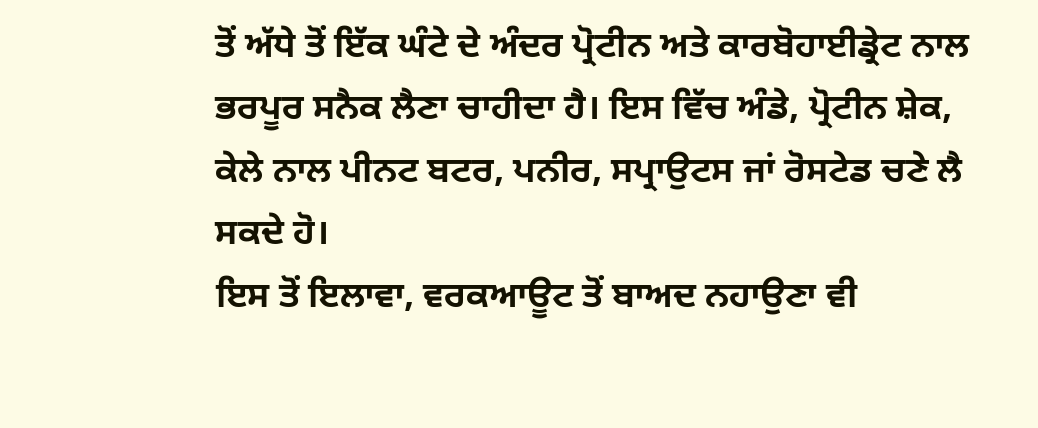ਤੋਂ ਅੱਧੇ ਤੋਂ ਇੱਕ ਘੰਟੇ ਦੇ ਅੰਦਰ ਪ੍ਰੋਟੀਨ ਅਤੇ ਕਾਰਬੋਹਾਈਡ੍ਰੇਟ ਨਾਲ ਭਰਪੂਰ ਸਨੈਕ ਲੈਣਾ ਚਾਹੀਦਾ ਹੈ। ਇਸ ਵਿੱਚ ਅੰਡੇ, ਪ੍ਰੋਟੀਨ ਸ਼ੇਕ, ਕੇਲੇ ਨਾਲ ਪੀਨਟ ਬਟਰ, ਪਨੀਰ, ਸਪ੍ਰਾਉਟਸ ਜਾਂ ਰੋਸਟੇਡ ਚਣੇ ਲੈ ਸਕਦੇ ਹੋ।
ਇਸ ਤੋਂ ਇਲਾਵਾ, ਵਰਕਆਊਟ ਤੋਂ ਬਾਅਦ ਨਹਾਉਣਾ ਵੀ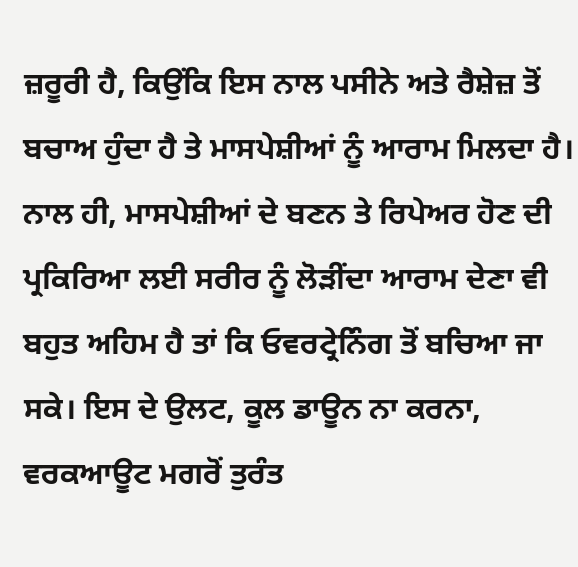ਜ਼ਰੂਰੀ ਹੈ, ਕਿਉਂਕਿ ਇਸ ਨਾਲ ਪਸੀਨੇ ਅਤੇ ਰੈਸ਼ੇਜ਼ ਤੋਂ ਬਚਾਅ ਹੁੰਦਾ ਹੈ ਤੇ ਮਾਸਪੇਸ਼ੀਆਂ ਨੂੰ ਆਰਾਮ ਮਿਲਦਾ ਹੈ। ਨਾਲ ਹੀ, ਮਾਸਪੇਸ਼ੀਆਂ ਦੇ ਬਣਨ ਤੇ ਰਿਪੇਅਰ ਹੋਣ ਦੀ ਪ੍ਰਕਿਰਿਆ ਲਈ ਸਰੀਰ ਨੂੰ ਲੋੜੀਂਦਾ ਆਰਾਮ ਦੇਣਾ ਵੀ ਬਹੁਤ ਅਹਿਮ ਹੈ ਤਾਂ ਕਿ ਓਵਰਟ੍ਰੇਨਿੰਗ ਤੋਂ ਬਚਿਆ ਜਾ ਸਕੇ। ਇਸ ਦੇ ਉਲਟ, ਕੂਲ ਡਾਊਨ ਨਾ ਕਰਨਾ, ਵਰਕਆਊਟ ਮਗਰੋਂ ਤੁਰੰਤ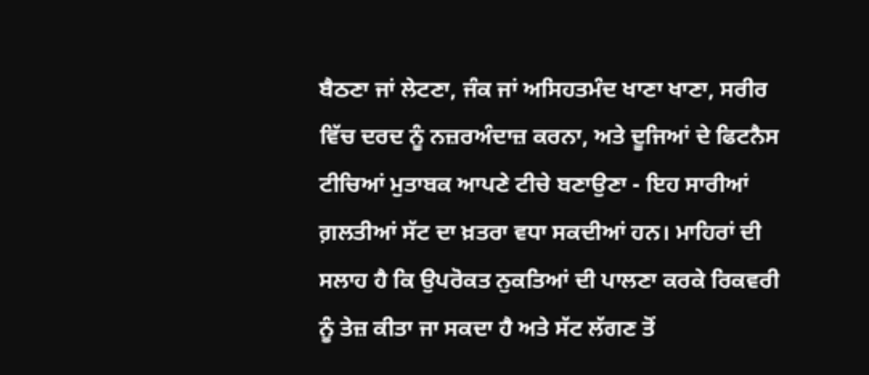ਬੈਠਣਾ ਜਾਂ ਲੇਟਣਾ, ਜੰਕ ਜਾਂ ਅਸਿਹਤਮੰਦ ਖਾਣਾ ਖਾਣਾ, ਸਰੀਰ ਵਿੱਚ ਦਰਦ ਨੂੰ ਨਜ਼ਰਅੰਦਾਜ਼ ਕਰਨਾ, ਅਤੇ ਦੂਜਿਆਂ ਦੇ ਫਿਟਨੈਸ ਟੀਚਿਆਂ ਮੁਤਾਬਕ ਆਪਣੇ ਟੀਚੇ ਬਣਾਉਣਾ - ਇਹ ਸਾਰੀਆਂ ਗ਼ਲਤੀਆਂ ਸੱਟ ਦਾ ਖ਼ਤਰਾ ਵਧਾ ਸਕਦੀਆਂ ਹਨ। ਮਾਹਿਰਾਂ ਦੀ ਸਲਾਹ ਹੈ ਕਿ ਉਪਰੋਕਤ ਨੁਕਤਿਆਂ ਦੀ ਪਾਲਣਾ ਕਰਕੇ ਰਿਕਵਰੀ ਨੂੰ ਤੇਜ਼ ਕੀਤਾ ਜਾ ਸਕਦਾ ਹੈ ਅਤੇ ਸੱਟ ਲੱਗਣ ਤੋਂ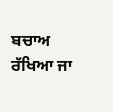ਬਚਾਅ ਰੱਖਿਆ ਜਾ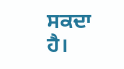ਸਕਦਾ ਹੈ।